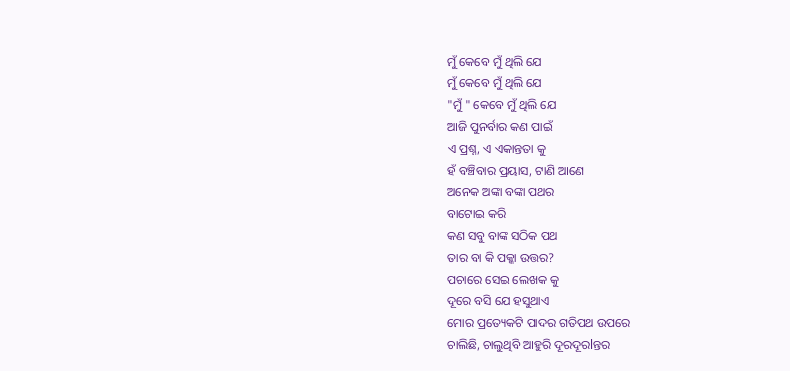ମୁଁ କେବେ ମୁଁ ଥିଲି ଯେ
ମୁଁ କେବେ ମୁଁ ଥିଲି ଯେ
"ମୁଁ " କେବେ ମୁଁ ଥିଲି ଯେ
ଆଜି ପୁନର୍ବାର କଣ ପାଇଁ
ଏ ପ୍ରଶ୍ନ, ଏ ଏକାନ୍ତତା କୁ
ହଁ ବଞ୍ଚିବାର ପ୍ରୟାସ, ଟାଣି ଆଣେ
ଅନେକ ଅଙ୍କା ବଙ୍କା ପଥର
ବାଟୋଇ କରି
କଣ ସବୁ ବାଙ୍କ ସଠିକ ପଥ
ତାର ବା କି ପକ୍କା ଉତ୍ତର?
ପଚାରେ ସେଇ ଲେଖକ କୁ
ଦୂରେ ବସି ଯେ ହସୁଥାଏ
ମୋର ପ୍ରତ୍ୟେକଟି ପାଦର ଗତିପଥ ଉପରେ
ଚାଲିଛି, ଚାଲୁଥିବି ଆହୁରି ଦୂରଦୂରlନ୍ତର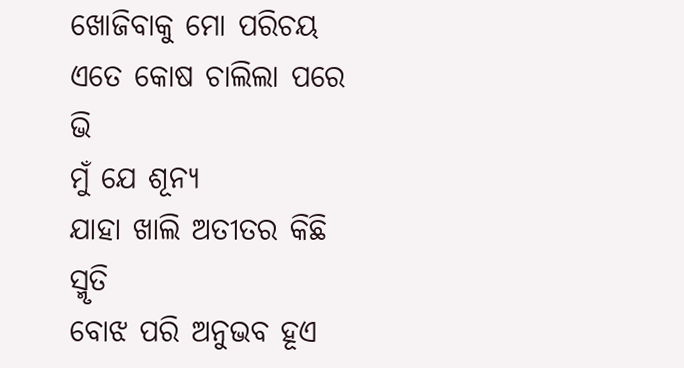ଖୋଜିବାକୁ ମୋ ପରିଚୟ
ଏତେ କୋଷ ଚାଲିଲା ପରେ ଭି
ମୁଁ ଯେ ଶୂନ୍ୟ
ଯାହା ଖାଲି ଅତୀତର କିଛି ସ୍ମୃତି
ବୋଝ ପରି ଅନୁଭବ ହୂଏ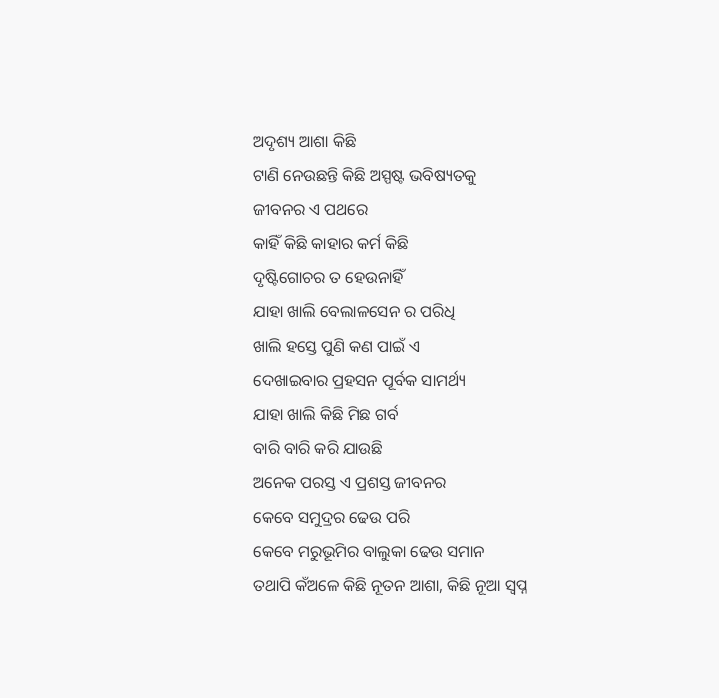ଅଦୃଶ୍ୟ ଆଶା କିଛି
ଟାଣି ନେଉଛନ୍ତି କିଛି ଅସ୍ପଷ୍ଟ ଭବିଷ୍ୟତକୁ
ଜୀବନର ଏ ପଥରେ
କାହିଁ କିଛି କାହାର କର୍ମ କିଛି
ଦୃଷ୍ଟିଗୋଚର ତ ହେଉନାହିଁ
ଯାହା ଖାଲି ବେଲାଳସେନ ର ପରିଧି
ଖାଲି ହସ୍ତେ ପୁଣି କଣ ପାଇଁ ଏ
ଦେଖାଇବାର ପ୍ରହସନ ପୂର୍ବକ ସାମର୍ଥ୍ୟ
ଯାହା ଖାଲି କିଛି ମିଛ ଗର୍ବ
ବାରି ବାରି କରି ଯାଉଛି
ଅନେକ ପରସ୍ତ ଏ ପ୍ରଶସ୍ତ ଜୀବନର
କେବେ ସମୁଦ୍ରର ଢେଉ ପରି
କେବେ ମରୁଭୂମିର ବାଲୁକା ଢେଉ ସମାନ
ତଥାପି କଁଅଳେ କିଛି ନୂତନ ଆଶା, କିଛି ନୂଆ ସ୍ବପ୍ନ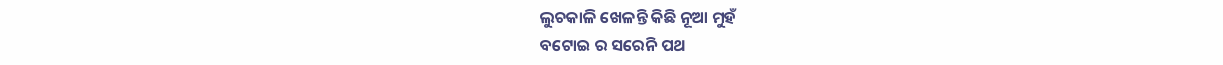ଲୁଚକାଳି ଖେଳନ୍ତି କିଛି ନୂଆ ମୁହଁ
ବଟୋଇ ର ସରେନି ପଥ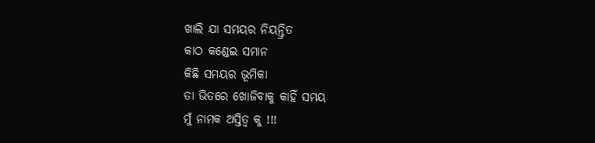ଖାଲି ଯା ସମୟର ନିୟନ୍ତ୍ରିତ
କାଠ କଣ୍ଡେଇ ସମାନ
କିଛି ସମୟର ଭୂମିକା
ତା ଭିତରେ ଖୋଜିବାକୁ କାହିଁ ସମୟ
ମୁଁ ନାମକ ଅସ୍ତିତ୍ବ କୁ !!!